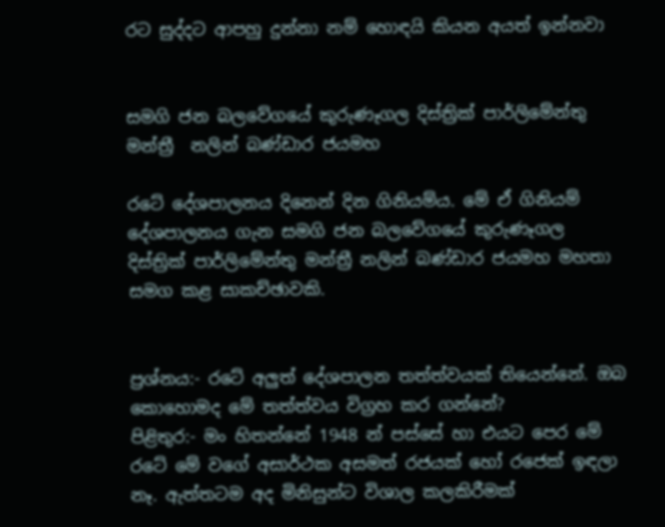රට සුද්දට ආපහු දුන්නා නම් හොඳයි කියන අයත් ඉන්නවා


සමගි ජන බලවේගයේ කුරුණෑගල දිස්ත්‍රික් පාර්ලිමේන්තු මන්ත්‍රී  නලින් බණ්ඩාර ජයමහ

රටේ දේශපාලනය දිනෙන් දින ගිනියම්ය. මේ ඒ ගිනියම් දේශපාලනය ගැන සමගි ජන බලවේගයේ කුරුණෑගල දිස්ත්‍රික් පාර්ලිමේන්තු මන්ත්‍රී නලින් බණ්ඩාර ජයමහ මහතා සමග කළ සාකච්ඡාවකි.


ප්‍රශ්නය:- රටේ අලුත් දේශපාලන තත්ත්වයක් තියෙන්නේ. ඔබ කොහොමද මේ තත්ත්වය විග්‍රහ කර ගන්නේ?
පිළිතුර:- මං හිතන්නේ 1948 න් පස්සේ හා එයට පෙර මේ රටේ මේ වගේ අසාර්ථක අසමත් රජයක් හෝ රජෙක් ඉඳලා නෑ. ඇත්තටම අද මිනිසුන්ට විශාල කලකිරීමක්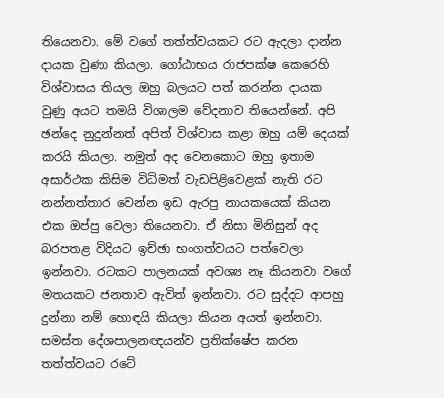තියෙනවා. මේ වගේ තත්ත්වයකට රට ඇදලා ද‌ාන්න ද‌ායක වුණා කියලා. ගෝඨාභය රාජපක්ෂ කෙරෙහි විශ්වාසය තියල ඔහු බලයට පත් කරන්න දායක වුණු අයට තමයි විශාලම වේදනාව තියෙන්නේ. අපි ඡන්දෙ නුදුන්නත් අපිත් විශ්වාස කළා ඔහු යම් දෙයක් කරයි කියලා. නමුත් අද වෙනකොට ඔහු ඉතාම අසාර්ථක කිසිම විධිමත් වැඩපිළිවෙළක් නැති රට නන්නත්තාර වෙන්න ඉඩ ඇරපු නායකයෙක් කියන එක ඔප්පු වෙලා තියෙනවා. ඒ නිසා මිනිසුන් අද බරපතළ විදියට ඉච්ඡා භංගත්වයට පත්වෙලා ඉන්නවා. රටකට පාලනයක් අවශ්‍ය නෑ කියනවා වගේ මතයකට ජනතාව ඇවිත් ඉන්නවා. රට සුද්දට ආපහු දුන්නා නම් හොඳයි කියලා කියන අයත් ඉන්නවා. සමස්ත දේශපාලනඥයන්ව ප්‍රතික්ෂේප කරන තත්ත්වයට රටේ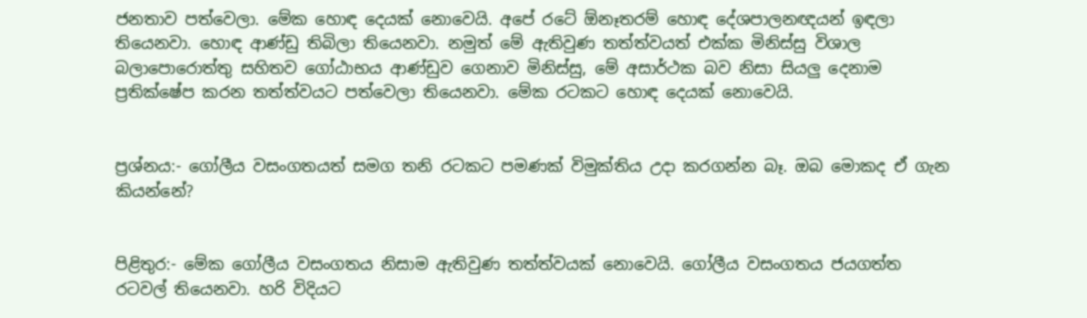ජනතාව පත්වෙලා. මේක හොඳ දෙයක් නොවෙයි. අපේ රටේ ඕනෑතරම් හොඳ දේශපාලනඥයන් ඉඳලා තියෙනවා. හොඳ ආණ්ඩු තිබිලා තියෙනවා. නමුත් මේ ඇතිවුණ තත්ත්වයත් එක්ක මිනිස්සු විශාල බලාපොරොත්තු සහිතව ගෝඨාභය ආණ්ඩුව ගෙනාව මිනිස්සු, මේ අසාර්ථක බව නිසා සියලු දෙනාම ප්‍රතික්ෂේප කරන තත්ත්වයට පත්වෙලා තියෙනවා. මේක රටකට හොඳ දෙයක් නොවෙයි.


ප්‍රශ්නය:- ගෝලීය වසංගතයත් සමග තනි රටකට පමණක් විමුක්තිය උද‌ා කරගන්න බෑ. ඔබ මොකද ඒ ගැන කියන්නේ?


පිළිතුර:- මේක ගෝලීය වසංගතය නිසාම ඇතිවුණ තත්ත්වයක් නොවෙයි. ගෝලීය වසංගතය ජයගත්ත රටවල් තියෙනවා. හරි විදියට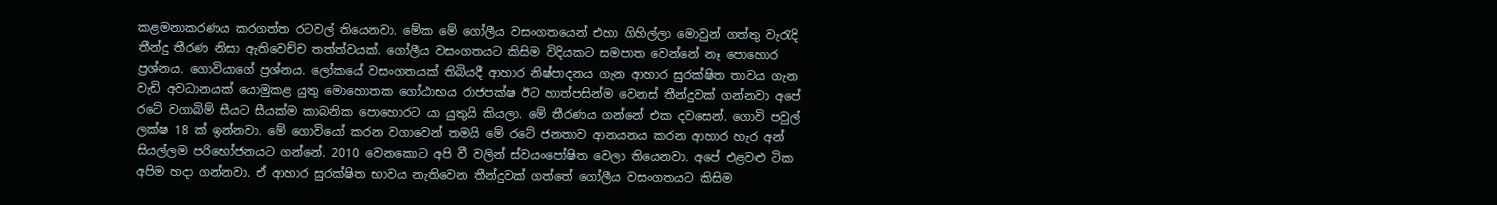කළමනාකරණය කරගත්ත රටවල් තියෙනවා. මේක මේ ගෝලීය වසංගතයෙන් එහා ගිහිල්ලා මොවුන් ගත්තු වැරැදි තීන්දු තීරණ නිසා ඇතිවෙච්ච තත්ත්වයක්. ගෝලීය වසංගතයට කිසිම විදියකට සමපාත වෙන්නේ නෑ පොහොර ප්‍රශ්නය. ගොවියාගේ ප්‍රශ්නය. ලෝකයේ වසංගතයක් තිබියදී ආහාර නිෂ්පාදනය ගැන ආහාර සුරක්ෂිත තාවය ගැන වැඩි අවධානයක් යොමුකළ යුතු මොහොතක ගෝඨාභය රාජපක්ෂ ඊට හාත්පසින්ම වෙනස් තීන්දුවක් ගන්නවා අපේ රටේ වගාබිම් සීයට සීයක්ම කාබනික පොහොරට යා යුතුයි කියලා. මේ තීරණය ගන්නේ එක දවසෙන්. ගොවි පවුල් ලක්ෂ 18 ක් ඉන්නවා. මේ ගොවියෝ කරන වගාවෙන් තමයි මේ රටේ ජනතාව ආනයනය කරන ආහාර හැර අන් සියල්ලම පරිභෝජනයට ගන්නේ. 2010 වෙනකොට අපි වී වලින් ස්වයංපෝෂිත වෙලා තියෙනවා. අපේ එළවළු ටික අපිම හද‌ා ගන්නවා. ඒ ආහාර සුරක්ෂිත භාවය නැතිවෙන තීන්දුවක් ගත්තේ ගෝලීය වසංගතයට කිසිම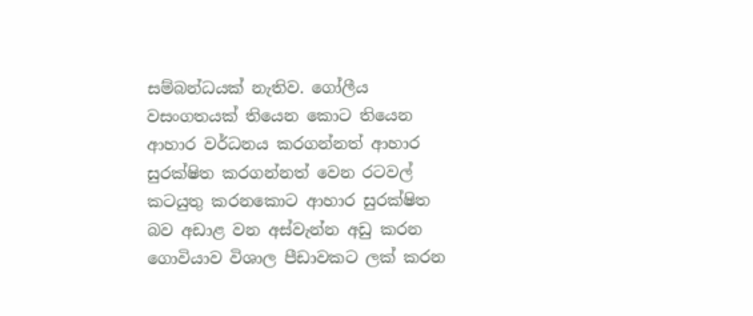සම්බන්ධයක් නැතිව. ගෝලීය වසංගතයක් තියෙන කොට තියෙන ආහාර වර්ධනය කරගන්නත් ආහාර සුරක්ෂිත කරගන්නත් වෙන රටවල් කටයුතු කරනකොට ආහාර සුරක්ෂිත බව අඩාළ වන අස්වැන්න අඩු කරන ගොවියාව විශාල පීඩාවකට ලක් කරන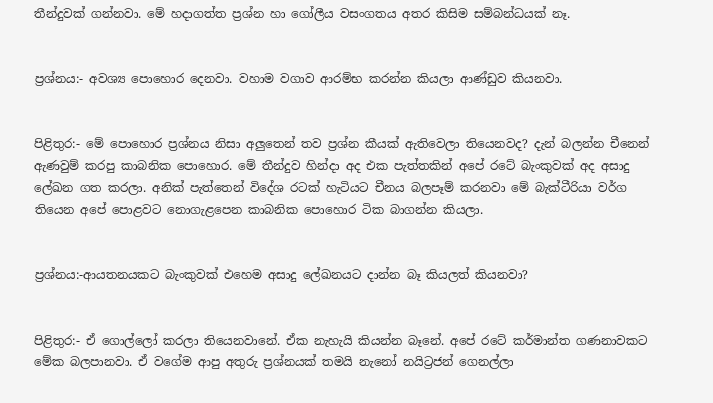තීන්දුවක් ගන්නවා. මේ හද‌ාගත්ත ප්‍රශ්න හා ගෝලීය වසංගතය අතර කිසිම සම්බන්ධයක් නෑ.


ප්‍රශ්නය:- අවශ්‍ය පොහොර දෙනවා. වහාම වගාව ආරම්භ කරන්න කියලා ආණ්ඩුව කියනවා.


පිළිතුර:- මේ පොහොර ප්‍රශ්නය නිසා අලුතෙන් තව ප්‍රශ්න කීයක් ඇතිවෙලා තියෙනවද? දැන් බලන්න චීනෙන් ඇණවුම් කරපු කාබනික පොහොර. මේ තීන්දුව හින්ද‌ා අද එක පැත්තකින් අපේ රටේ බැංකුවක් අද අසාදු ලේඛන ගත කරලා. අනික් පැත්තෙන් විදේශ රටක් හැටියට චීනය බලපෑම් කරනවා මේ බැක්ටීරියා වර්ග තියෙන අපේ පොළවට නොගැළපෙන කාබනික පොහොර ටික බාගන්න කියලා.


ප්‍රශ්නය:-ආයතනයකට බැංකුවක් එහෙම අසාදු ලේඛනයට ද‌ාන්න බෑ කියලත් කියනවා?


පිළිතුර:- ඒ ගොල්ලෝ කරලා තියෙනවානේ. ඒක නැහැයි කියන්න බෑනේ. අපේ රටේ කර්මාන්ත ගණනාවකට මේක බලපානවා. ඒ වගේම ආපු අතුරු ප්‍රශ්නයක් තමයි නැනෝ නයිට්‍රජන් ගෙනල්ලා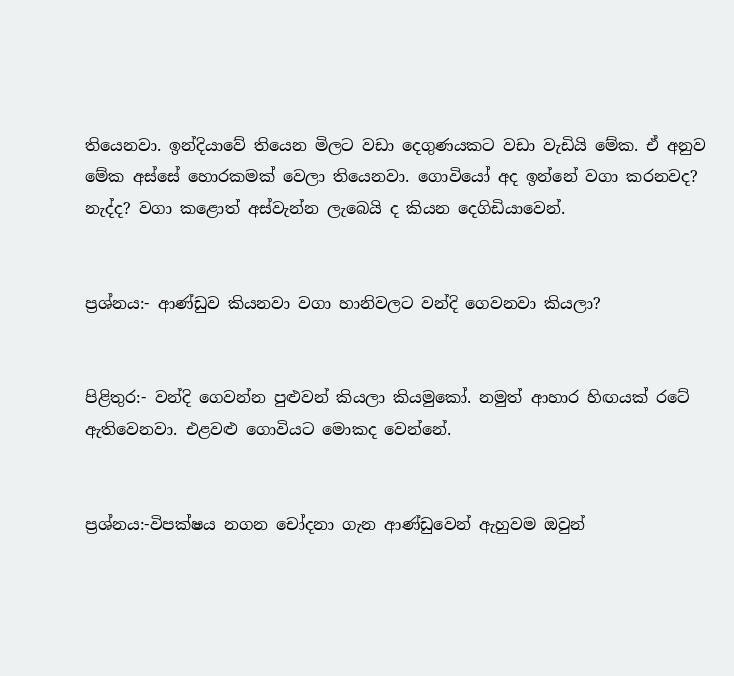තියෙනවා. ඉන්දියාවේ තියෙන මිලට වඩා දෙගුණයකට වඩා වැඩියි මේක. ඒ අනුව මේක අස්සේ හොරකමක් වෙලා තියෙනවා. ගොවියෝ අද ඉන්නේ වගා කරනවද? නැද්ද? වගා කළොත් අස්වැන්න ලැබෙයි ද කියන දෙගිඩියාවෙන්.


ප්‍රශ්නය:- ආණ්ඩුව කියනවා වගා හානිවලට වන්දි ගෙවනවා කියලා?


පිළිතුර:- වන්දි ගෙවන්න පුළුවන් කියලා කියමුකෝ. නමුත් ආහාර හිඟයක් රටේ ඇතිවෙනවා. එළවළු ගොවියට මොකද වෙන්නේ.


ප්‍රශ්නය:-විපක්ෂය නගන චෝදනා ගැන ආණ්ඩුවෙන් ඇහුවම ඔවුන්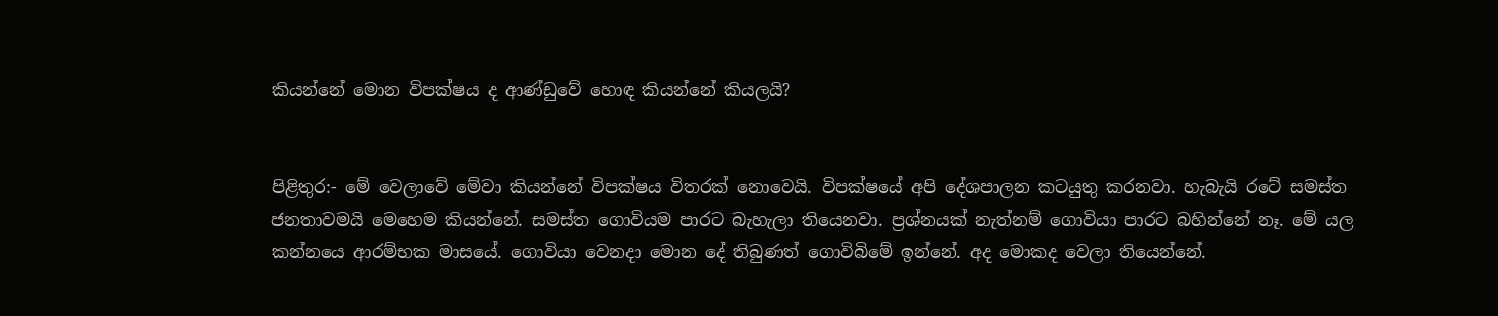කියන්නේ මොන විපක්ෂය ද ආණ්ඩුවේ හොඳ කියන්නේ කියලයි?


පිළිතුර:- මේ වෙලාවේ මේවා කියන්නේ විපක්ෂය විතරක් නොවෙයි. විපක්ෂයේ අපි දේශපාලන කටයුතු කරනවා. හැබැයි රටේ සමස්ත ජනතාවමයි මෙහෙම කියන්නේ. සමස්ත ගොවියම පාරට බැහැලා තියෙනවා. ප්‍රශ්නයක් නැත්නම් ගොවියා පාරට බහින්නේ නෑ. මේ යල කන්නයෙ ආරම්භක මාසයේ. ගොවියා වෙනද‌ා මොන දේ තිබුණත් ගොවිබිමේ ඉන්නේ. අද මොකද වෙලා තියෙන්නේ.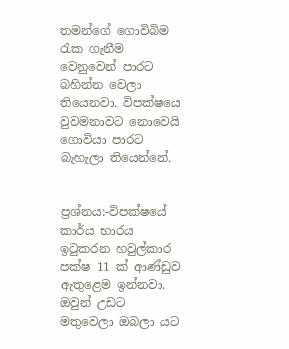තමන්ගේ ගොවිබිම රැක ගැනීම වෙනුවෙන් පාරට බහින්න වෙලා තියෙනවා. විපක්ෂයෙ වුවමනාවට නොවෙයි ගොවියා පාරට බැහැලා තියෙන්නේ.


ප්‍රශ්නය:-විපක්ෂයේ කාර්ය භාරය ඉටුකරන හවුල්කාර පක්ෂ 11 ක් ආණ්ඩුව ඇතුළෙම ඉන්නවා. ඔවුන් උඩට මතුවෙලා ඔබලා යට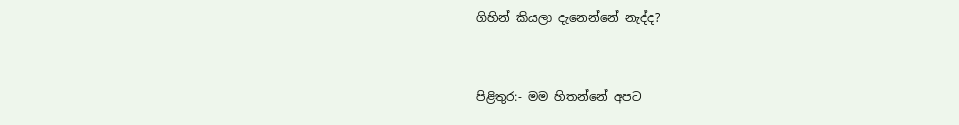ගිහින් කියලා දැනෙන්නේ නැද්ද?


පිළිතුර:- මම හිතන්නේ අපට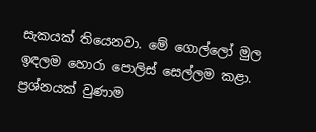සැකයක් තියෙනවා. මේ ගොල්ලෝ මුල ඉඳලම හොරා පොලිස් සෙල්ලම කළා. ප්‍රශ්නයක් වුණාම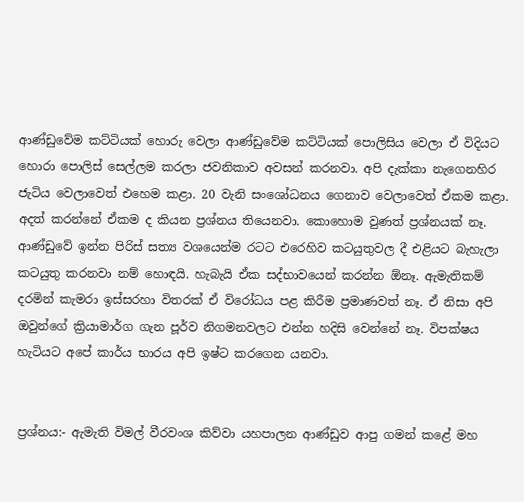ආණ්ඩුවේම කට්ටියක් හොරු වෙලා ආණ්ඩුවේම කට්ටියක් පොලිසිය වෙලා ඒ විදියට හොරා පොලිස් සෙල්ලම කරලා ජවනිකාව අවසන් කරනවා. අපි දැක්කා නැගෙනහිර ජැටිය වෙලාවෙත් එහෙම කළා. 20 වැනි සංශෝධනය ගෙනාව වෙලාවෙත් ඒකම කළා. අදත් කරන්නේ ඒකම ද කියන ප්‍රශ්නය තියෙනවා. කොහොම වුණත් ප්‍රශ්නයක් නෑ. ආණ්ඩුවේ ඉන්න පිරිස් සත්‍ය වශයෙන්ම රටට එරෙහිව කටයුතුවල දී එළියට බැහැලා කටයුතු කරනවා නම් හොඳයි. හැබැයි ඒක සද්භාවයෙන් කරන්න ඕනෑ. ඇමැතිකම් දරමින් කැමරා ඉස්සරහා විතරක් ඒ විරෝධය පළ කිරීම ප්‍රමාණවත් නෑ. ඒ නිසා අපි ඔවුන්ගේ ක්‍රියාමාර්ග ගැන පූර්ව නිගමනවලට එන්න හදිසි වෙන්නේ නෑ. විපක්ෂය හැටියට අපේ කාර්ය භාරය අපි ඉෂ්ට කරගෙන යනවා.


ප්‍රශ්නය:- ඇමැති විමල් වීරවංශ කිව්වා යහපාලන ආණ්ඩුව ආපු ගමන් කළේ මහ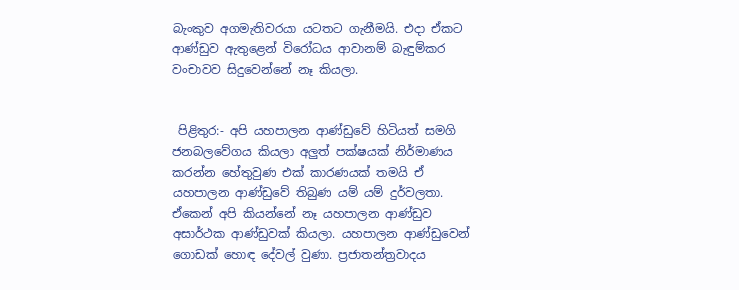බැංකුව අගමැතිවරයා යටතට ගැනීමයි. එද‌ා ඒකට ආණ්ඩුව ඇතුළෙන් විරෝධය ආවානම් බැඳුම්කර වංචාවව සිදුවෙන්නේ නෑ කියලා.


 පිළිතුර:- අපි යහපාලන ආණ්ඩුවේ හිටියත් සමගි ජනබලවේගය කියලා අලුත් පක්ෂයක් නිර්මාණය කරන්න හේතුවුණ එක් කාරණයක් තමයි ඒ යහපාලන ආණ්ඩුවේ තිබුණ යම් යම් දුර්වලතා. ඒකෙන් අපි කියන්නේ නෑ යහපාලන ආණ්ඩුව අසාර්ථක ආණ්ඩුවක් කියලා. යහපාලන ආණ්ඩුවෙන් ගොඩක් හොඳ දේවල් වුණා. ප්‍රජාතන්ත්‍රවාදය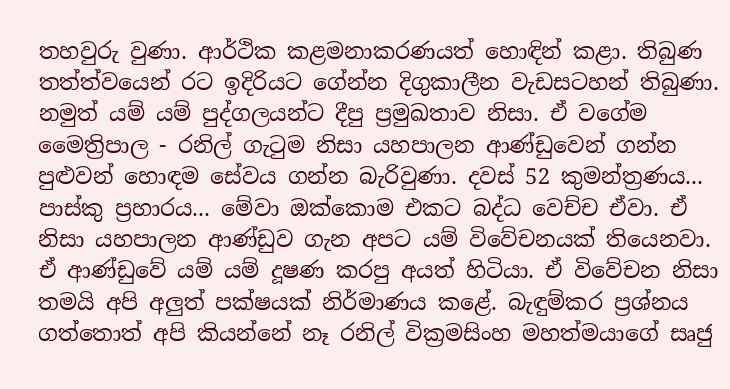තහවුරු වුණා. ආර්ථික කළමනාකරණයත් හොඳින් කළා. තිබුණ තත්ත්වයෙන් රට ඉදිරියට ගේන්න දිගුකාලීන වැඩසටහන් තිබුණා. නමුත් යම් යම් පුද්ගලයන්ට දීපු ප්‍රමුඛතාව නිසා. ඒ වගේම මෛත්‍රිපාල - රනිල් ගැටුම නිසා යහපාලන ආණ්ඩුවෙන් ගන්න පුළුවන් හොඳම සේවය ගන්න බැරිවුණා. දවස් 52 කුමන්ත්‍රණය... පාස්කු ප්‍රහාරය... මේවා ඔක්කොම එකට බද්ධ වෙච්ච ඒවා. ඒ නිසා යහපාලන ආණ්ඩුව ගැන අපට යම් විවේචනයක් තියෙනවා. ඒ ආණ්ඩුවේ යම් යම් දූෂණ කරපු අයත් හිටියා. ඒ විවේචන නිසා තමයි අපි අලුත් පක්ෂයක් නිර්මාණය කළේ. බැඳුම්කර ප්‍රශ්නය ගත්තොත් අපි කියන්නේ නෑ රනිල් වික්‍රමසිංහ මහත්මයාගේ සෘජු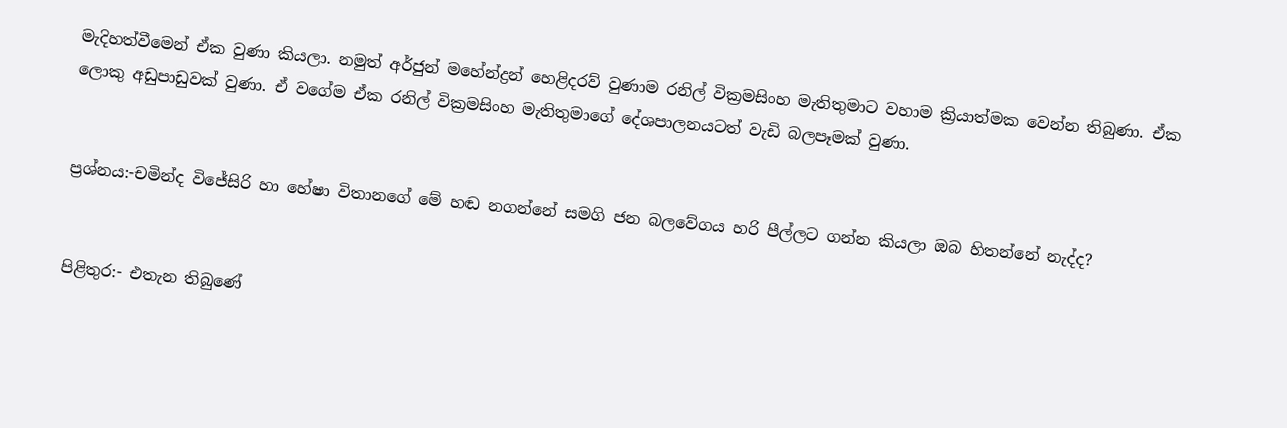මැදිහත්වීමෙන් ඒක වුණා කියලා. නමුත් අර්ජුන් මහේන්ද්‍රන් හෙළිදරව් වුණාම රනිල් වික්‍රමසිංහ මැතිතුමාට වහාම ක්‍රියාත්මක වෙන්න තිබුණා. ඒක ලොකු අඩුපාඩුවක් වුණා. ඒ වගේම ඒක රනිල් වික්‍රමසිංහ මැතිතුමාගේ දේශපාලනයටත් වැඩි බලපෑමක් වුණා.


ප්‍රශ්නය:-චමින්ද විජේසිරි හා හේෂා විතානගේ මේ හඬ නගන්නේ සමගි ජන බලවේගය හරි පීල්ලට ගන්න කියලා ඔබ හිතන්නේ නැද්ද?


පිළිතුර:- එතැන තිබුණේ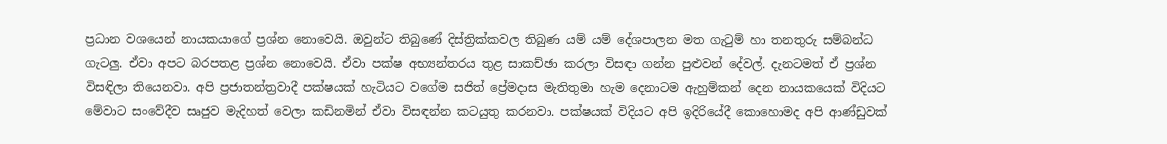ප්‍රධාන වශයෙන් නායකයාගේ ප්‍රශ්න නොවෙයි. ඔවුන්ට තිබුණේ දිස්ත්‍රික්කවල තිබුණ යම් යම් දේශපාලන මත ගැටුම් හා තනතුරු සම්බන්ධ ගැටලු. ඒවා අපට බරපතළ ප්‍රශ්න නොවෙයි. ඒවා පක්ෂ අභ්‍යන්තරය තුළ සාකච්ඡා කරලා විසඳ‌ා ගන්න පුළුවන් දේවල්. දැනටමත් ඒ ප්‍රශ්න විසඳිලා තියෙනවා. අපි ප්‍රජාතන්ත්‍රවාදී පක්ෂයක් හැටියට වගේම සජිත් ප්‍රේමද‌ාස මැතිතුමා හැම දෙනාටම ඇහුම්කන් දෙන නායකයෙක් විදියට මේවාට සංවේදීව සෘජුව මැදිහත් වෙලා කඩිනමින් ඒවා විසඳන්න කටයුතු කරනවා. පක්ෂයක් විදියට අපි ඉදිරියේදී කොහොමද අපි ආණ්ඩුවක්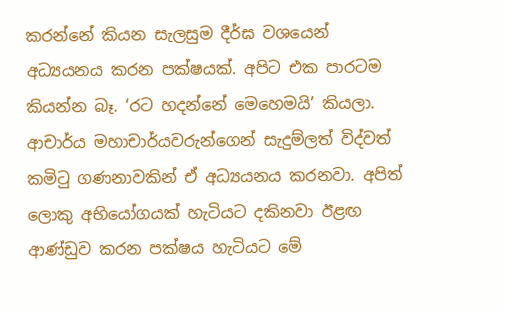කරන්නේ කියන සැලසුම දීර්ඝ වශයෙන් අධ්‍යයනය කරන පක්ෂයක්. අපිට එක පාරටම කියන්න බෑ. ‘රට හදන්නේ මෙහෙමයි’ කියලා. ආචාර්ය මහාචාර්යවරුන්ගෙන් සැදුම්ලත් විද්වත් කමිටු ගණනාවකින් ඒ අධ්‍යයනය කරනවා. අපිත් ලොකු අභියෝගයක් හැටියට දකිනවා ඊළඟ ආණ්ඩුව කරන පක්ෂය හැටියට මේ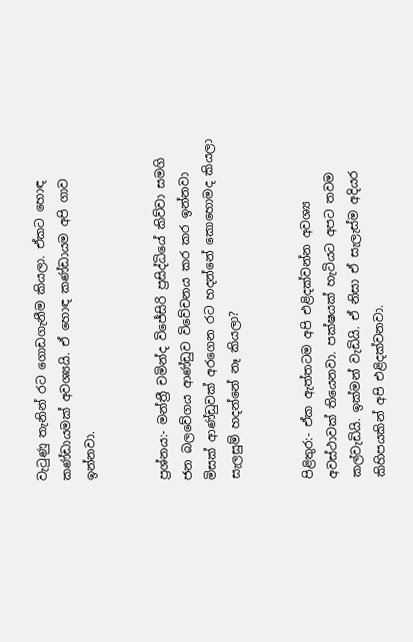වැටුණු තැනින් රට ගොඩගැනීම කියලා. ඒකට හොඳ කණ්ඩායමක් අවශ්‍යයි. ඒ හොඳ කණ්ඩායම අපි ගාව ඉන්නවා.


ප්‍රශ්නය:- මන්ත්‍රී චමින්ද විජේසිරි ප්‍රසිද්ධියේ කිව්වා සමගි ජන බලවේගය ආණ්ඩුව විවේචනය කර කර ඉන්නවා මිසක් ආණ්ඩුවක් අරගෙන රට හදන්නේ කොහොමද කියලා සැලසුම් හදන්නේ නෑ කියලා?


පිළිතුර:- ඒක ඇත්තටම අපි එළිදක්වන්න අවශ්‍ය අවස්ථාවක් තියෙනවා. පක්ෂයක් හැටියට අපට තවම කල්වැඩියි. ඉක්මන් වැඩියි. ඒ නිසා ඒ සැලැස්ම අදියර කිහිපයකින් අපි එළිදක්වනවා.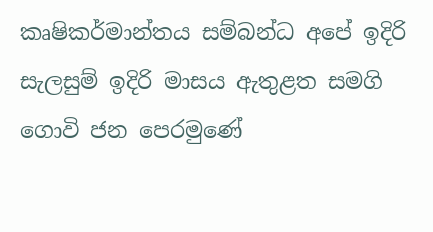කෘෂිකර්මාන්තය සම්බන්ධ අපේ ඉදිරි සැලසුම් ඉදිරි මාසය ඇතුළත සමගි ගොවි ජන පෙරමුණේ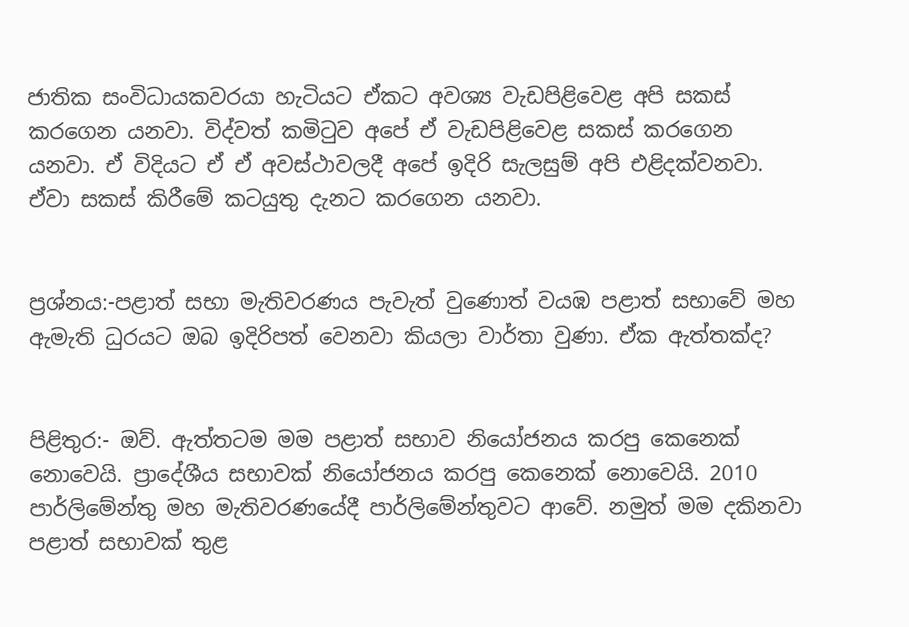ජාතික සංවිධායකවරයා හැටියට ඒකට අවශ්‍ය වැඩපිළිවෙළ අපි සකස් කරගෙන යනවා. විද්වත් කමිටුව අපේ ඒ වැඩපිළිවෙළ සකස් කරගෙන යනවා. ඒ විදියට ඒ ඒ අවස්ථාවලදී අපේ ඉදිරි සැලසුම් අපි එළිදක්වනවා. ඒවා සකස් කිරීමේ කටයුතු දැනට කරගෙන යනවා.


ප්‍රශ්නය:-පළාත් සභා මැතිවරණය පැවැත් වුණොත් වයඹ පළාත් සභාවේ මහ ඇමැති ධුරයට ඔබ ඉදිරිපත් වෙනවා කියලා වාර්තා වුණා. ඒක ඇත්තක්ද?


පිළිතුර:- ඔව්. ඇත්තටම මම පළාත් සභාව නියෝජනය කරපු කෙනෙක් නොවෙයි. ප්‍රාදේශීය සභාවක් නියෝජනය කරපු කෙනෙක් නොවෙයි. 2010 පාර්ලිමේන්තු මහ මැතිවරණයේදී පාර්ලිමේන්තුවට ආවේ. නමුත් මම දකිනවා පළාත් සභාවක් තුළ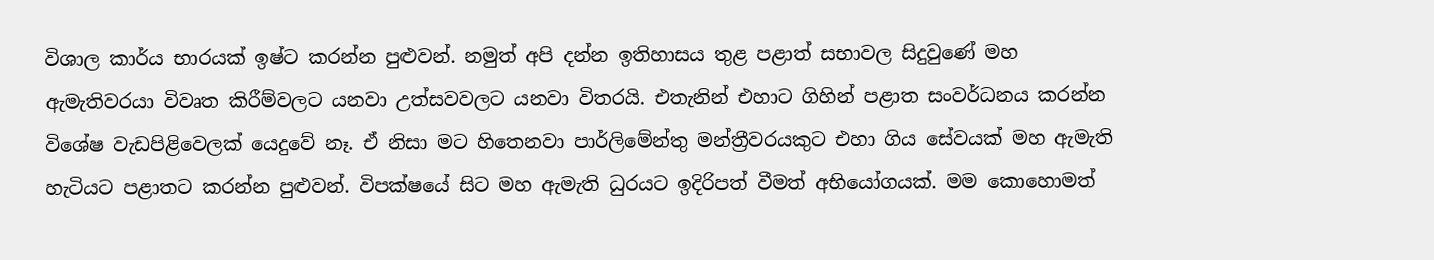විශාල කාර්ය භාරයක් ඉෂ්ට කරන්න පුළුවන්. නමුත් අපි දන්න ඉතිහාසය තුළ පළාත් සභාවල සිදුවුණේ මහ ඇමැතිවරයා විවෘත කිරීම්වලට යනවා උත්සවවලට යනවා විතරයි. එතැනින් එහාට ගිහින් පළාත සංවර්ධනය කරන්න විශේෂ වැඩපිළිවෙලක් යෙදුවේ නෑ. ඒ නිසා මට හිතෙනවා පාර්ලිමේන්තු මන්ත්‍රීවරයකුට එහා ගිය සේවයක් මහ ඇමැති හැටියට පළාතට කරන්න පුළුවන්. විපක්ෂයේ සිට මහ ඇමැති ධුරයට ඉදිරිපත් වීමත් අභියෝගයක්. මම කොහොමත්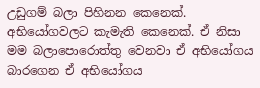උඩුගම් බලා පිහිනන කෙනෙක්. අභියෝගවලට කැමැති කෙනෙක්. ඒ නිසා මම බලාපොරොත්තු වෙනවා ඒ අභියෝගය බාරගෙන ඒ අභියෝගය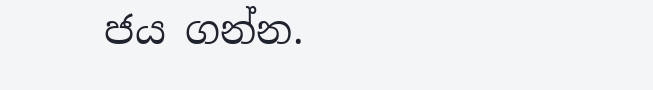ජය ගන්න.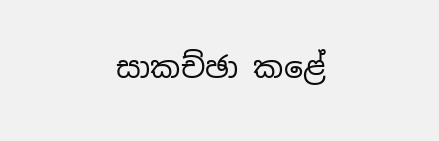සාකච්ඡා කළේ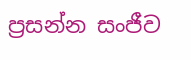ප්‍රසන්න සංජීව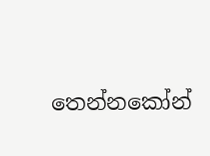තෙන්නකෝන්